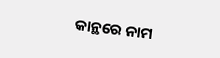କାନ୍ଥରେ ନାମ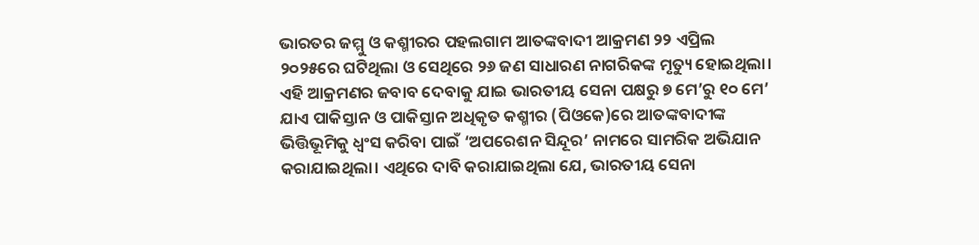ଭାରତର ଜମ୍ମୁ ଓ କଶ୍ମୀରର ପହଲଗାମ ଆତଙ୍କବାଦୀ ଆକ୍ରମଣ ୨୨ ଏପ୍ରିଲ ୨୦୨୫ରେ ଘଟିଥିଲା ଓ ସେଥିରେ ୨୬ ଜଣ ସାଧାରଣ ନାଗରିକଙ୍କ ମୃତ୍ୟୁ ହୋଇଥିଲା। ଏହି ଆକ୍ରମଣର ଜବାବ ଦେବାକୁ ଯାଇ ଭାରତୀୟ ସେନା ପକ୍ଷରୁ ୭ ମେ’ରୁ ୧୦ ମେ’ ଯାଏ ପାକିସ୍ତାନ ଓ ପାକିସ୍ତାନ ଅଧିକୃତ କଶ୍ମୀର (ପିଓକେ)ରେ ଆତଙ୍କବାଦୀଙ୍କ ଭିତ୍ତିଭୂମିକୁ ଧ୍ୱଂସ କରିବା ପାଇଁ ‘ଅପରେଶନ ସିନ୍ଦୂର’ ନାମରେ ସାମରିକ ଅଭିଯାନ କରାଯାଇଥିଲା। ଏଥିରେ ଦାବି କରାଯାଇଥିଲା ଯେ, ଭାରତୀୟ ସେନା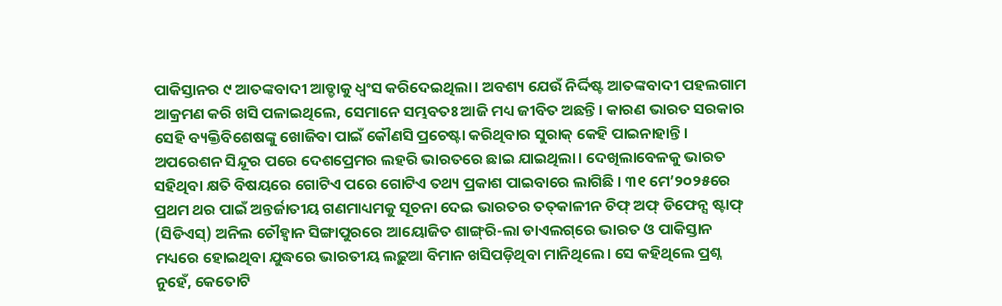ପାକିସ୍ତାନର ୯ ଆତଙ୍କବାଦୀ ଆଡ୍ଡାକୁ ଧ୍ୱଂସ କରିଦେଇଥିଲା। ଅବଶ୍ୟ ଯେଉଁ ନିର୍ଦ୍ଦିଷ୍ଟ ଆତଙ୍କବାଦୀ ପହଲଗାମ ଆକ୍ରମଣ କରି ଖସି ପଳାଇଥିଲେ, ସେମାନେ ସମ୍ଭବତଃ ଆଜି ମଧ୍ୟ ଜୀବିତ ଅଛନ୍ତି। କାରଣ ଭାରତ ସରକାର ସେହି ବ୍ୟକ୍ତିବିଶେଷଙ୍କୁ ଖୋଜିବା ପାଇଁ କୌଣସି ପ୍ରଚେଷ୍ଟା କରିଥିବାର ସୁରାକ୍‌ କେହି ପାଇନାହାନ୍ତି। ଅପରେଶନ ସିନ୍ଦୂର ପରେ ଦେଶପ୍ରେମର ଲହରି ଭାରତରେ ଛାଇ ଯାଇଥିଲା। ଦେଖିଲାବେଳକୁ ଭାରତ ସହିଥିବା କ୍ଷତି ବିଷୟରେ ଗୋଟିଏ ପରେ ଗୋଟିଏ ତଥ୍ୟ ପ୍ରକାଶ ପାଇବାରେ ଲାଗିଛି । ୩୧ ମେ’୨୦୨୫ରେ ପ୍ରଥମ ଥର ପାଇଁ ଅନ୍ତର୍ଜାତୀୟ ଗଣମାଧ୍ୟମକୁ ସୂଚନା ଦେଇ ଭାରତର ତତ୍‌କାଳୀନ ଚିଫ୍‌ ଅଫ୍‌ ଡିଫେନ୍ସ ଷ୍ଟାଫ୍‌ (ସିଡିଏସ୍‌) ଅନିଲ ଚୌହ୍ବାନ ସିଙ୍ଗାପୁରରେ ଆୟୋଜିତ ଶାଙ୍ଗ୍‌ରି-ଲା ଡାଏଲଗ୍‌ରେ ଭାରତ ଓ ପାକିସ୍ତାନ ମଧ୍ୟରେ ହୋଇଥିବା ଯୁଦ୍ଧରେ ଭାରତୀୟ ଲଢ଼ୁଆ ବିମାନ ଖସିପଡ଼ିଥିବା ମାନିଥିଲେ। ସେ କହିଥିଲେ ପ୍ରଶ୍ନ ନୁହେଁ, କେତୋଟି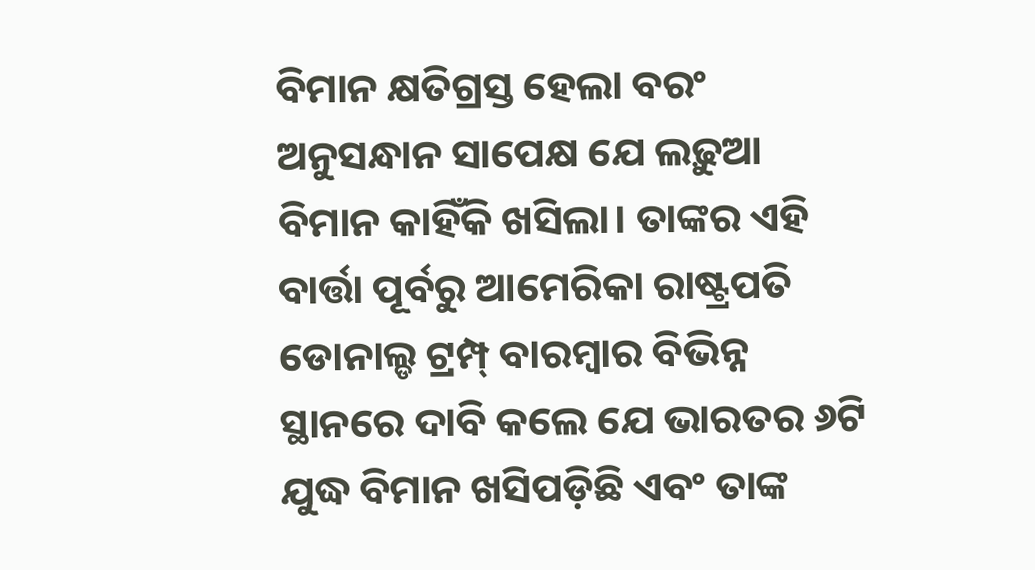ବିମାନ କ୍ଷତିଗ୍ରସ୍ତ ହେଲା ବରଂ ଅନୁସନ୍ଧାନ ସାପେକ୍ଷ ଯେ ଲଢ଼ୁଆ ବିମାନ କାହିଁକି ଖସିଲା। ତାଙ୍କର ଏହି ବାର୍ତ୍ତା ପୂର୍ବରୁ ଆମେରିକା ରାଷ୍ଟ୍ରପତି ଡୋନାଲ୍ଡ ଟ୍ରମ୍ପ୍‌ ବାରମ୍ବାର ବିଭିନ୍ନ ସ୍ଥାନରେ ଦାବି କଲେ ଯେ ଭାରତର ୬ଟି ଯୁଦ୍ଧ ବିମାନ ଖସିପଡ଼ିଛି ଏବଂ ତାଙ୍କ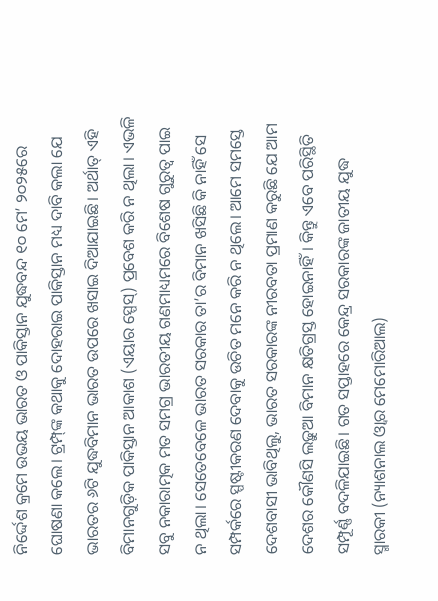ନିର୍ଦ୍ଦେଶ କ୍ରମେ ଉଭୟ ଭାରତ ଓ ପାକିସ୍ତାନ ଯୁଦ୍ଧବନ୍ଦ ୧୦ ମେ’ ୨୦୨୫ରେ ଘୋଷଣା କଲେ। ଟ୍ରମ୍ପ୍‌ଙ୍କ କଥାକୁ ଦୋହରାଇ ପାକିସ୍ତାନ ମଧ୍ୟ ଦାବି କଲା ଯେ ଭାରତର ୬ଟି ଯୁଦ୍ଧବିମାନ ଭାରତ ଉପରେ ଖସାଇ ଦିଆଯାଇଛି। ଅର୍ଥାତ୍‌ ଏହି ବିମାନଗୁଡ଼ିକ ପାକିସ୍ତାନ ଆକାଶ (ଏୟାର ସ୍ପେସ୍‌) ପ୍ରବେଶ କରି ନ ଥିଲା। ଏଭଳି ସବୁ ନକାରାତ୍ମକ ମତ ସମଗ୍ର ଭାରତୀୟ ଗଣମାଧ୍ୟମରେ ବିଶେଷ ଗୁରୁତ୍ୱ ପାଇ ନ ଥିଲା। ସେତେବେଳେ ଭାରତ ସରକାର ତା’ର ବିମାନ ଖସିଛି କି ନାହିଁ ସେ ସମ୍ପର୍କରେ ସ୍ପଷ୍ଟୀକରଣ ଦେବାକୁ ଉଚିତ ମନେ କରି ନ ଥିଲେ। ଆମେ ସମସ୍ତେ ଦେଶବାସୀ ଭାବିଥିଲୁ, ଭାରତ ସରକାରଙ୍କ ନୀରବତା ପ୍ରମାଣ କରୁଛି ଯେ ଆମ ଦେଶର କୌଣସି ଲଢ଼ୁଆ ବିମାନ କ୍ଷତିଗ୍ରସ୍ତ ହୋଇନାହିଁ। କିନ୍ତୁ ଏବେ ପରିସ୍ଥିତି ସମ୍ପୂର୍ଣ୍ଣ ବଦଳିଯାଇଛି। ଗତ ସପ୍ତାହରେ କେନ୍ଦ୍ର ସରକାରଙ୍କ ଜାତୀୟ ଯୁଦ୍ଧ ସ୍ମାରକୀ (ନ୍ୟାଶନାଲ ଓ୍ବାର ମେମୋରିଆଲ)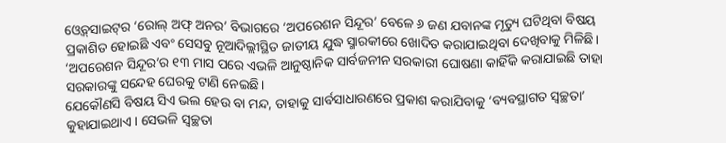ଓ୍ବେବ୍‌ସାଇଟ୍‌ର ‘ରୋଲ୍‌ ଅଫ୍‌ ଅନର’ ବିଭାଗରେ ‘ଅପରେଶନ ସିନ୍ଦୂର’ ବେଳେ ୬ ଜଣ ଯବାନଙ୍କ ମୃତ୍ୟୁ ଘଟିଥିବା ବିଷୟ ପ୍ରକାଶିତ ହୋଇଛି ଏବଂ ସେସବୁ ନୂଆଦିଲ୍ଲୀସ୍ଥିତ ଜାତୀୟ ଯୁଦ୍ଧ ସ୍ମାରକୀରେ ଖୋଦିତ କରାଯାଇଥିବା ଦେଖିବାକୁ ମିଳିଛି। ‘ଅପରେଶନ ସିନ୍ଦୂର’ର ୧୩ ମାସ ପରେ ଏଭଳି ଆନୁଷ୍ଠାନିକ ସାର୍ବଜନୀନ ସରକାରୀ ଘୋଷଣା କାହିଁକି କରାଯାଇଛି ତାହା ସରକାରଙ୍କୁ ସନ୍ଦେହ ଘେରକୁ ଟାଣି ନେଇଛି।
ଯେକୌଣସି ବିଷୟ ସିଏ ଭଲ ହେଉ ବା ମନ୍ଦ, ତାହାକୁ ସାର୍ବସାଧାରଣରେ ପ୍ରକାଶ କରାଯିବାକୁ ‘ବ୍ୟବସ୍ଥାଗତ ସ୍ବଚ୍ଛତା’ କୁହାଯାଇଥାଏ। ସେଭଳି ସ୍ବଚ୍ଛତା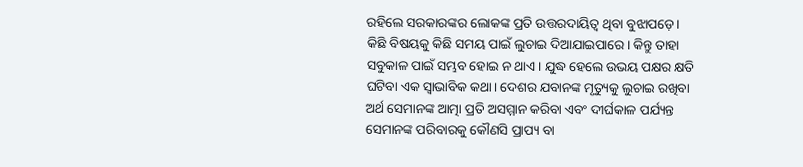ରହିଲେ ସରକାରଙ୍କର ଲୋକଙ୍କ ପ୍ରତି ଉତ୍ତରଦାୟିତ୍ୱ ଥିବା ବୁଝାପଡ଼େ। କିଛି ବିଷୟକୁ କିଛି ସମୟ ପାଇଁ ଲୁଚାଇ ଦିଆଯାଇପାରେ। କିନ୍ତୁ ତାହା ସବୁକାଳ ପାଇଁ ସମ୍ଭବ ହୋଇ ନ ଥାଏ। ଯୁଦ୍ଧ ହେଲେ ଉଭୟ ପକ୍ଷର କ୍ଷତି ଘଟିବା ଏକ ସ୍ବାଭାବିକ କଥା। ଦେଶର ଯବାନଙ୍କ ମୃତ୍ୟୁକୁ ଲୁଚାଇ ରଖିବା ଅର୍ଥ ସେମାନଙ୍କ ଆତ୍ମା ପ୍ରତି ଅସମ୍ମାନ କରିବା ଏବଂ ଦୀର୍ଘକାଳ ପର୍ଯ୍ୟନ୍ତ ସେମାନଙ୍କ ପରିବାରକୁ କୌଣସି ପ୍ରାପ୍ୟ ବା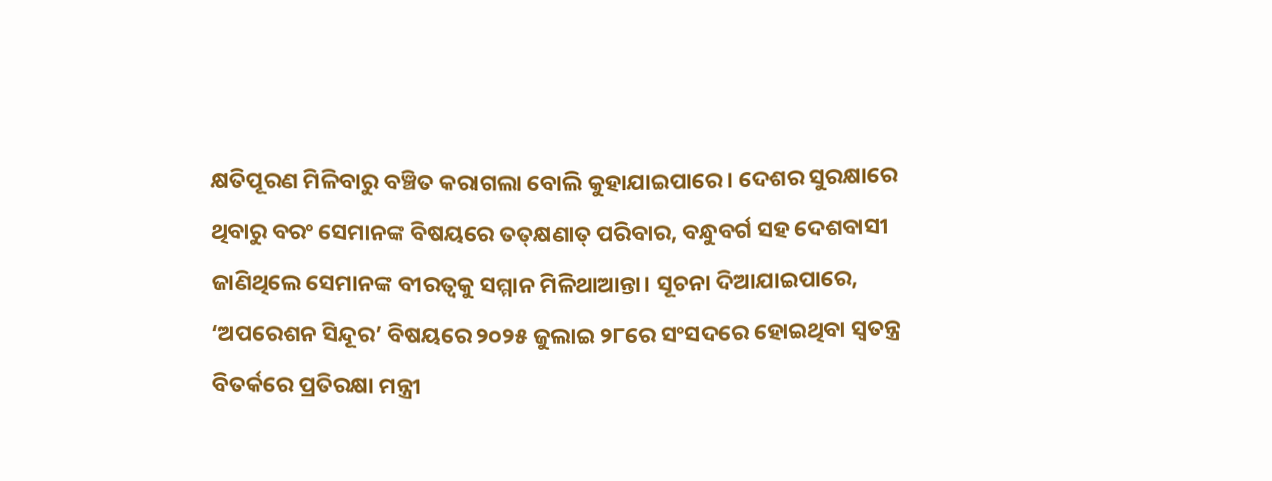କ୍ଷତିପୂରଣ ମିଳିବାରୁ ବଞ୍ଚିତ କରାଗଲା ବୋଲି କୁହାଯାଇପାରେ। ଦେଶର ସୁରକ୍ଷାରେ ଥିବାରୁ ବରଂ ସେମାନଙ୍କ ବିଷୟରେ ତତ୍‌କ୍ଷଣାତ୍‌ ପରିବାର, ବନ୍ଧୁବର୍ଗ ସହ ଦେଶବାସୀ ଜାଣିଥିଲେ ସେମାନଙ୍କ ବୀରତ୍ୱକୁ ସମ୍ମାନ ମିଳିଥାଆନ୍ତା। ସୂଚନା ଦିଆଯାଇପାରେ, ‘ଅପରେଶନ ସିନ୍ଦୂର’ ବିଷୟରେ ୨୦୨୫ ଜୁଲାଇ ୨୮ରେ ସଂସଦରେ ହୋଇଥିବା ସ୍ବତନ୍ତ୍ର ବିତର୍କରେ ପ୍ରତିରକ୍ଷା ମନ୍ତ୍ରୀ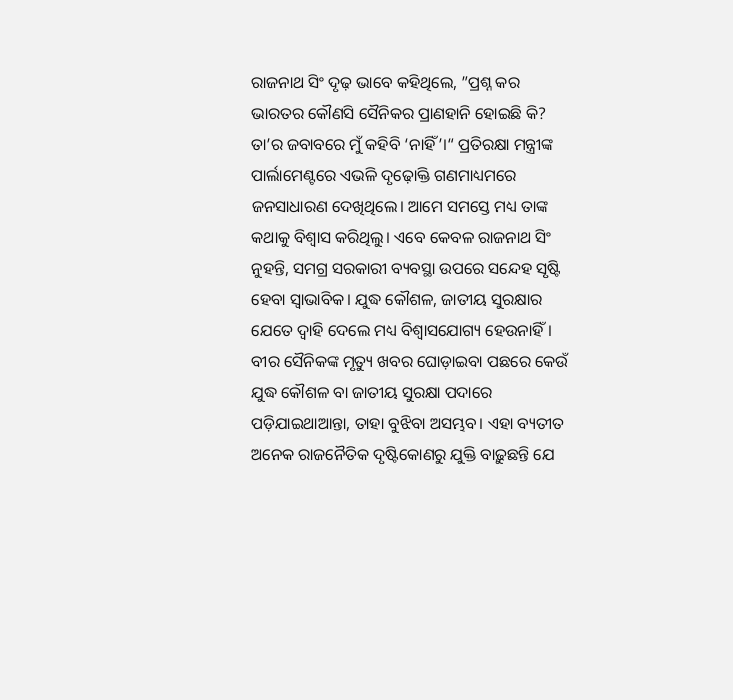ରାଜନାଥ ସିଂ ଦୃଢ଼ ଭାବେ କହିଥିଲେ, ”ପ୍ରଶ୍ନ କର ଭାରତର କୌଣସି ସୈନିକର ପ୍ରାଣହାନି ହୋଇଛି କି? ତା’ର ଜବାବରେ ମୁଁ କହିବି ‘ନାହିଁ’।“ ପ୍ରତିରକ୍ଷା ମନ୍ତ୍ରୀଙ୍କ ପାର୍ଲାମେଣ୍ଟରେ ଏଭଳି ଦୃଢ଼ୋକ୍ତି ଗଣମାଧ୍ୟମରେ ଜନସାଧାରଣ ଦେଖିଥିଲେ। ଆମେ ସମସ୍ତେ ମଧ୍ୟ ତାଙ୍କ କଥାକୁ ବିଶ୍ୱାସ କରିଥିଲୁ। ଏବେ କେବଳ ରାଜନାଥ ସିଂ ନୁହନ୍ତି, ସମଗ୍ର ସରକାରୀ ବ୍ୟବସ୍ଥା ଉପରେ ସନ୍ଦେହ ସୃଷ୍ଟି ହେବା ସ୍ବାଭାବିକ। ଯୁଦ୍ଧ କୌଶଳ, ଜାତୀୟ ସୁରକ୍ଷାର ଯେତେ ଦ୍ୱାହି ଦେଲେ ମଧ୍ୟ ବିଶ୍ୱାସଯୋଗ୍ୟ ହେଉନାହିଁ। ବୀର ସୈନିକଙ୍କ ମୃତ୍ୟୁ ଖବର ଘୋଡ଼ାଇବା ପଛରେ କେଉଁ ଯୁଦ୍ଧ କୌଶଳ ବା ଜାତୀୟ ସୁରକ୍ଷା ପଦାରେ ପଡ଼ିଯାଇଥାଆନ୍ତା, ତାହା ବୁଝିବା ଅସମ୍ଭବ। ଏହା ବ୍ୟତୀତ ଅନେକ ରାଜନୈତିକ ଦୃଷ୍ଟିକୋଣରୁ ଯୁକ୍ତି ବାଢ଼ୁଛନ୍ତି ଯେ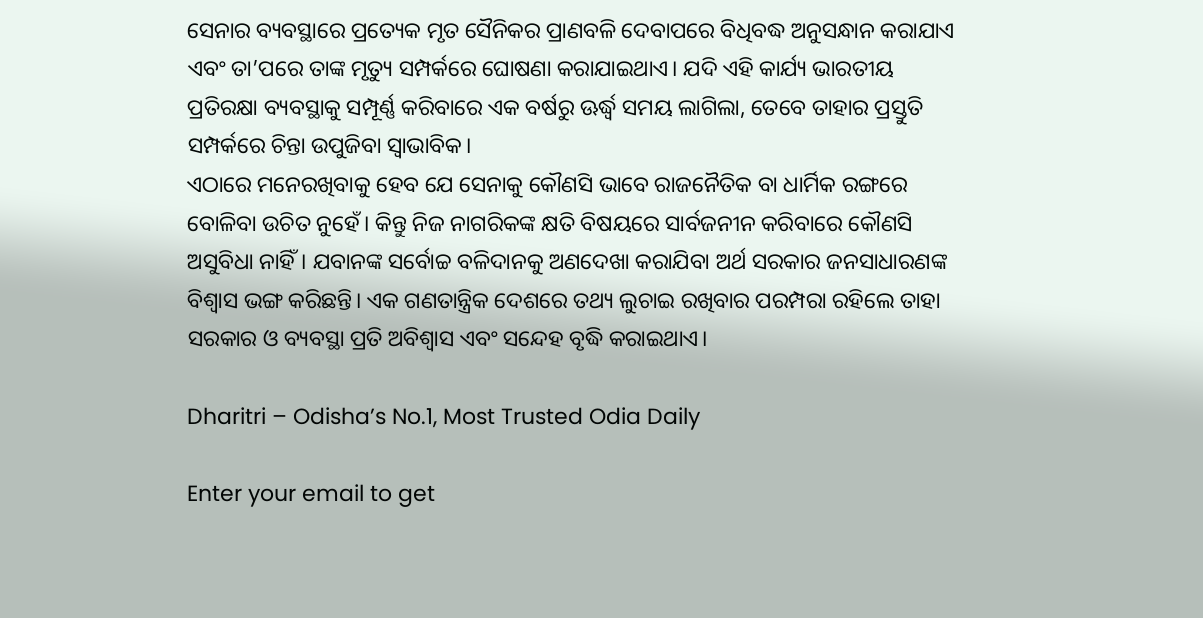ସେନାର ବ୍ୟବସ୍ଥାରେ ପ୍ରତ୍ୟେକ ମୃତ ସୈନିକର ପ୍ରାଣବଳି ଦେବାପରେ ବିଧିବଦ୍ଧ ଅନୁସନ୍ଧାନ କରାଯାଏ ଏବଂ ତା’ପରେ ତାଙ୍କ ମୃତ୍ୟୁ ସମ୍ପର୍କରେ ଘୋଷଣା କରାଯାଇଥାଏ। ଯଦି ଏହି କାର୍ଯ୍ୟ ଭାରତୀୟ ପ୍ରତିରକ୍ଷା ବ୍ୟବସ୍ଥାକୁ ସମ୍ପୂର୍ଣ୍ଣ କରିବାରେ ଏକ ବର୍ଷରୁ ଊର୍ଦ୍ଧ୍ୱ ସମୟ ଲାଗିଲା, ତେବେ ତାହାର ପ୍ରସ୍ତୁତି ସମ୍ପର୍କରେ ଚିନ୍ତା ଉପୁଜିବା ସ୍ବାଭାବିକ।
ଏଠାରେ ମନେରଖିବାକୁ ହେବ ଯେ ସେନାକୁ କୌଣସି ଭାବେ ରାଜନୈତିକ ବା ଧାର୍ମିକ ରଙ୍ଗରେ ବୋଳିବା ଉଚିତ ନୁହେଁ। କିନ୍ତୁ ନିଜ ନାଗରିକଙ୍କ କ୍ଷତି ବିଷୟରେ ସାର୍ବଜନୀନ କରିବାରେ କୌଣସି ଅସୁବିଧା ନାହିଁ। ଯବାନଙ୍କ ସର୍ବୋଚ୍ଚ ବଳିଦାନକୁ ଅଣଦେଖା କରାଯିବା ଅର୍ଥ ସରକାର ଜନସାଧାରଣଙ୍କ ବିଶ୍ୱାସ ଭଙ୍ଗ କରିଛନ୍ତି। ଏକ ଗଣତାନ୍ତ୍ରିକ ଦେଶରେ ତଥ୍ୟ ଲୁଚାଇ ରଖିବାର ପରମ୍ପରା ରହିଲେ ତାହା ସରକାର ଓ ବ୍ୟବସ୍ଥା ପ୍ରତି ଅବିଶ୍ୱାସ ଏବଂ ସନ୍ଦେହ ବୃଦ୍ଧି କରାଇଥାଏ।

Dharitri – Odisha’s No.1, Most Trusted Odia Daily

Enter your email to get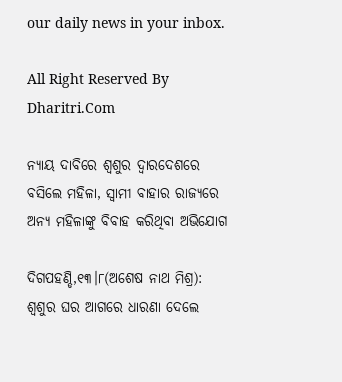our daily news in your inbox.

All Right Reserved By Dharitri.Com

ନ୍ୟାୟ ଦାବିରେ ଶ୍ୱଶୁର ଦ୍ୱାରଦେଶରେ ବସିଲେ ମହିଳା, ସ୍ବାମୀ ବାହାର ରାଜ୍ୟରେ ଅନ୍ୟ ମହିଳାଙ୍କୁ ବିବାହ କରିଥିବା ଅଭିଯୋଗ

ଦିଗପହଣ୍ଡି,୧୩।୮(ଅଶେଷ ନାଥ ମିଶ୍ର): ଶ୍ୱଶୁର ଘର ଆଗରେ ଧାରଣା ଦେଲେ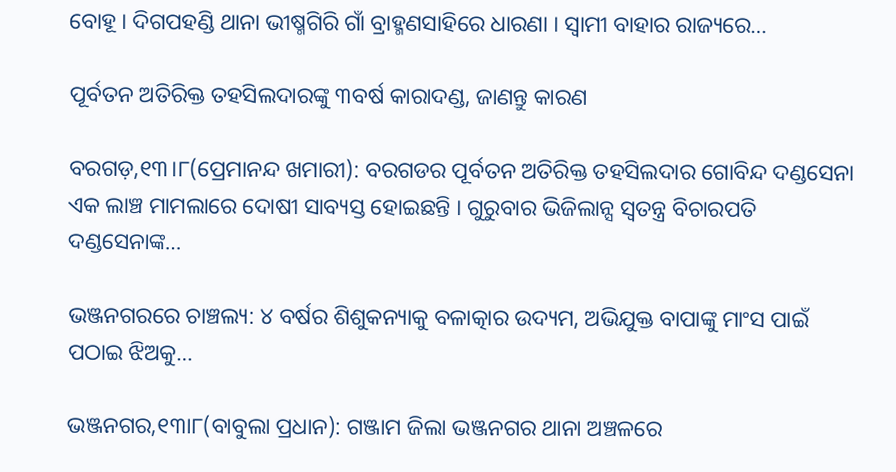ବୋହୂ । ଦିଗପହଣ୍ଡି ଥାନା ଭୀଷ୍ମଗିରି ଗାଁ ବ୍ରାହ୍ମଣସାହିରେ ଧାରଣା । ସ୍ବାମୀ ବାହାର ରାଜ୍ୟରେ…

ପୂର୍ବତନ ଅତିରିକ୍ତ ତହସିଲଦାରଙ୍କୁ ୩ବର୍ଷ କାରାଦଣ୍ଡ, ଜାଣନ୍ତୁ କାରଣ

ବରଗଡ଼,୧୩।୮(ପ୍ରେମାନନ୍ଦ ଖମାରୀ): ବରଗଡର ପୂର୍ବତନ ଅତିରିକ୍ତ ତହସିଲଦାର ଗୋବିନ୍ଦ ଦଣ୍ଡସେନା ଏକ ଲାଞ୍ଚ ମାମଲାରେ ଦୋଷୀ ସାବ୍ୟସ୍ତ ହୋଇଛନ୍ତି । ଗୁରୁବାର ଭିଜିଲାନ୍ସ ସ୍ବତନ୍ତ୍ର ବିଚାରପତି ଦଣ୍ଡସେନାଙ୍କ…

ଭଞ୍ଜନଗରରେ ଚାଞ୍ଚଲ୍ୟ: ୪ ବର୍ଷର ଶିଶୁକନ୍ୟାକୁ ବଳାତ୍କାର ଉଦ୍ୟମ, ଅଭିଯୁକ୍ତ ବାପାଙ୍କୁ ମାଂସ ପାଇଁ ପଠାଇ ଝିଅକୁ…

ଭଞ୍ଜନଗର,୧୩ା୮(ବାବୁଲା ପ୍ରଧାନ): ଗଞ୍ଜାମ ଜିଲା ଭଞ୍ଜନଗର ଥାନା ଅଞ୍ଚଳରେ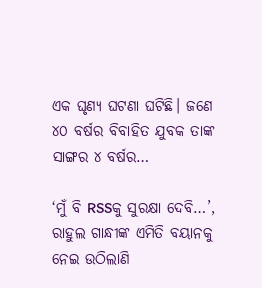ଏକ ଘୃଣ୍ୟ ଘଟଣା ଘଟିଛି। ଜଣେ ୪୦ ବର୍ଷର ବିବାହିତ ଯୁବକ ତାଙ୍କ ସାଙ୍ଗର ୪ ବର୍ଷର…

‘ମୁଁ ବି RSSକୁ ସୁରକ୍ଷା ଦେବି…’, ରାହୁଲ ଗାନ୍ଧୀଙ୍କ ଏମିତି ବୟାନକୁ ନେଇ ଉଠିଲାଣି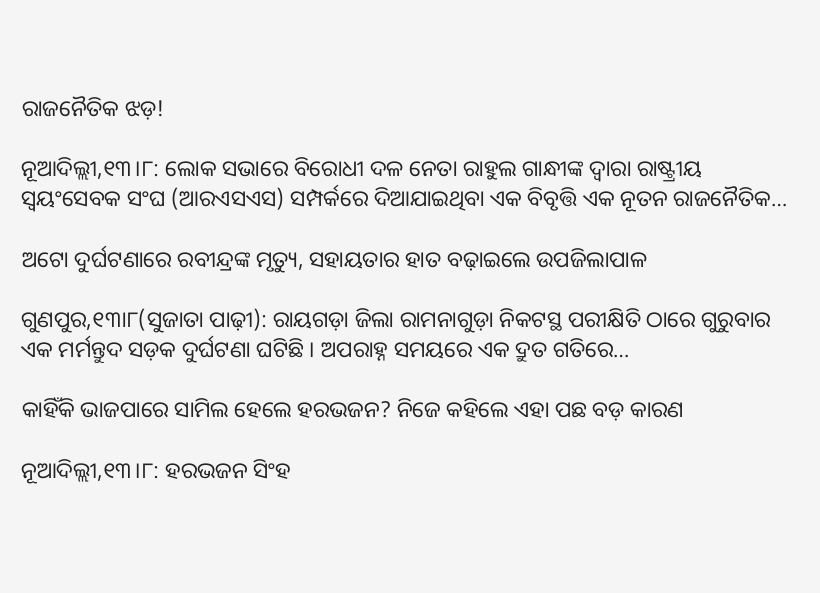ରାଜନୈତିକ ଝଡ଼!

ନୂଆଦିଲ୍ଲୀ,୧୩।୮: ଲୋକ ସଭାରେ ବିରୋଧୀ ଦଳ ନେତା ରାହୁଲ ଗାନ୍ଧୀଙ୍କ ଦ୍ୱାରା ରାଷ୍ଟ୍ରୀୟ ସ୍ବୟଂସେବକ ସଂଘ (ଆରଏସଏସ) ସମ୍ପର୍କରେ ଦିଆଯାଇଥିବା ଏକ ବିବୃତ୍ତି ଏକ ନୂତନ ରାଜନୈତିକ…

ଅଟୋ ଦୁର୍ଘଟଣାରେ ରବୀନ୍ଦ୍ରଙ୍କ ମୃତ୍ୟୁ, ସହାୟତାର ହାତ ବଢ଼ାଇଲେ ଉପଜିଲାପାଳ

ଗୁଣପୁର,୧୩ା୮(ସୁଜାତା ପାଢ଼ୀ): ରାୟଗଡ଼ା ଜିଲା ରାମନାଗୁଡ଼ା ନିକଟସ୍ଥ ପରୀକ୍ଷିତି ଠାରେ ଗୁରୁବାର ଏକ ମର୍ମନ୍ତୁଦ ସଡ଼କ ଦୁର୍ଘଟଣା ଘଟିଛି । ଅପରାହ୍ନ ସମୟରେ ଏକ ଦ୍ରୁତ ଗତିରେ…

କାହିଁକି ଭାଜପାରେ ସାମିଲ ହେଲେ ହରଭଜନ? ନିଜେ କହିଲେ ଏହା ପଛ ବଡ଼ କାରଣ

ନୂଆଦିଲ୍ଲୀ,୧୩।୮: ହରଭଜନ ସିଂହ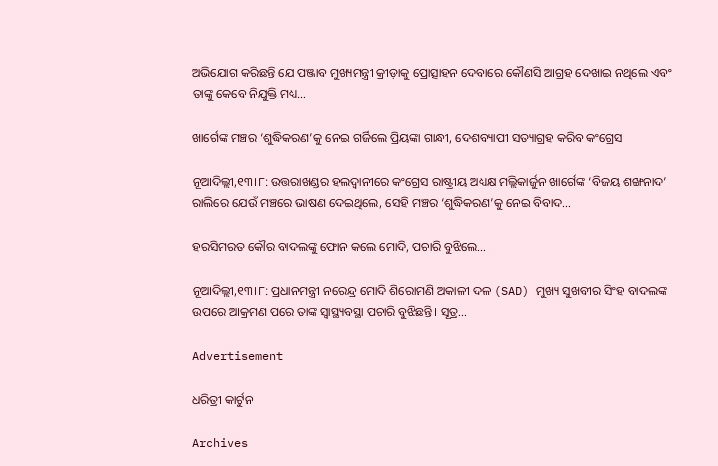ଅଭିଯୋଗ କରିଛନ୍ତି ଯେ ପଞ୍ଜାବ ମୁଖ୍ୟମନ୍ତ୍ରୀ କ୍ରୀଡ଼ାକୁ ପ୍ରୋତ୍ସାହନ ଦେବାରେ କୌଣସି ଆଗ୍ରହ ଦେଖାଇ ନଥିଲେ ଏବଂ ତାଙ୍କୁ କେବେ ନିଯୁକ୍ତି ମଧ୍ୟ…

ଖାର୍ଗେଙ୍କ ମଞ୍ଚର ‘ଶୁଦ୍ଧିକରଣ’କୁ ନେଇ ଗର୍ଜିଲେ ପ୍ରିୟଙ୍କା ଗାନ୍ଧୀ, ଦେଶବ୍ୟାପୀ ସତ୍ୟାଗ୍ରହ କରିବ କଂଗ୍ରେସ

ନୂଆଦିଲ୍ଲୀ,୧୩।୮: ଉତ୍ତରାଖଣ୍ଡର ହଲଦ୍ୱାନୀରେ କଂଗ୍ରେସ ରାଷ୍ଟ୍ରୀୟ ଅଧ୍ୟକ୍ଷ ମଲ୍ଲିକାର୍ଜୁନ ଖାର୍ଗେଙ୍କ ‘ବିଜୟ ଶଙ୍ଖନାଦ’ ରାଲିରେ ଯେଉଁ ମଞ୍ଚରେ ଭାଷଣ ଦେଇଥିଲେ, ସେହି ମଞ୍ଚର ‘ଶୁଦ୍ଧିକରଣ’କୁ ନେଇ ବିବାଦ…

ହରସିମରତ କୌର ବାଦଲଙ୍କୁ ଫୋନ କଲେ ମୋଦି, ପଚାରି ବୁଝିଲେ…

ନୂଆଦିଲ୍ଲୀ,୧୩।୮: ପ୍ରଧାନମନ୍ତ୍ରୀ ନରେନ୍ଦ୍ର ମୋଦି ଶିରୋମଣି ଅକାଳୀ ଦଳ (SAD) ମୁଖ୍ୟ ସୁଖବୀର ସିଂହ ବାଦଲଙ୍କ ଉପରେ ଆକ୍ରମଣ ପରେ ତାଙ୍କ ସ୍ବାସ୍ଥ୍ୟବସ୍ଥା ପଚାରି ବୁଝିଛନ୍ତି। ସୂତ୍ର…

Advertisement

ଧରିତ୍ରୀ କାର୍ଟୁନ

Archives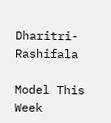Dharitri-Rashifala

Model This Week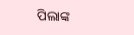ପିଲାଙ୍କ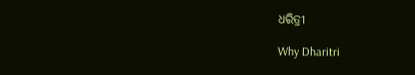ଧରିତ୍ରୀ

Why Dharitri